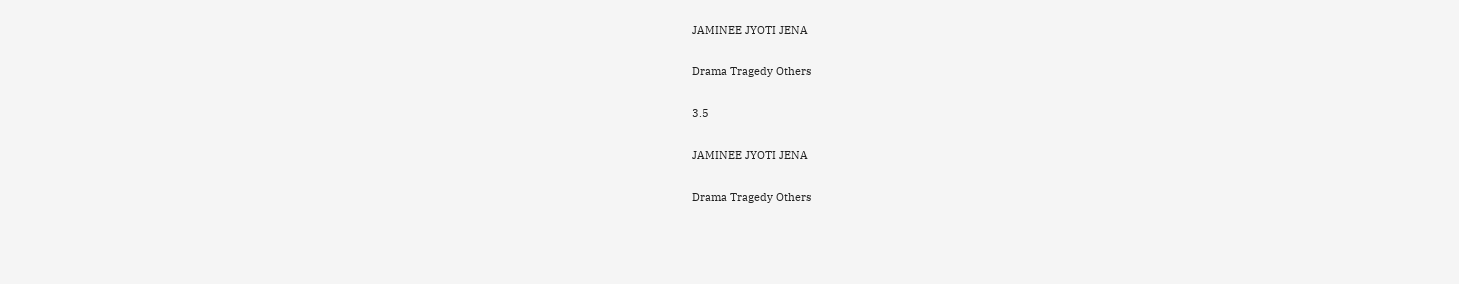JAMINEE JYOTI JENA

Drama Tragedy Others

3.5

JAMINEE JYOTI JENA

Drama Tragedy Others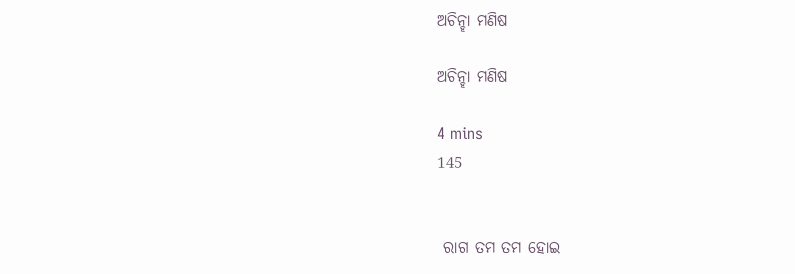ଅଚିନ୍ହା ମଣିଷ

ଅଚିନ୍ହା ମଣିଷ

4 mins
145


 ରାଗ ତମ ତମ ହୋଇ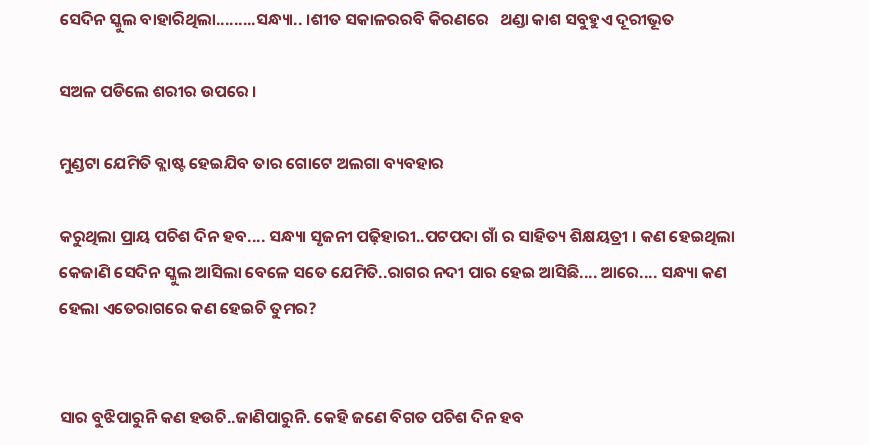ସେଦିନ ସ୍କୁଲ ବାହାରିଥିଲା.........ସନ୍ଧ୍ୟା.. ।ଶୀତ ସକାଳରରବି କିରଣରେ   ଥଣ୍ଡା କାଶ ସବୁହୁଏ ଦୂରୀଭୂତ

ସଅଳ ପଡିଲେ ଶରୀର ଉପରେ ।

ମୁଣ୍ଡଟା ଯେମିତି ବ୍ଲାଷ୍ଟ ହେଇଯିବ ତାର ଗୋଟେ ଅଲଗା ବ୍ୟବହାର

କରୁଥିଲା ପ୍ରାୟ ପଚିଶ ଦିନ ହବ.... ସନ୍ଧ୍ୟା ସୃଜନୀ ପଢ଼ିହାରୀ..ପଟପଦା ଗାଁ ର ସାହିତ୍ୟ ଶିକ୍ଷୟତ୍ରୀ । କଣ ହେଇଥିଲା କେଜାଣି ସେଦିନ ସ୍କୁଲ ଆସିଲା ବେଳେ ସତେ ଯେମିତି..ରାଗର ନଦୀ ପାର ହେଇ ଆସିଛି.... ଆରେ.... ସନ୍ଧ୍ୟା କଣ ହେଲା ଏତେରାଗରେ କଣ ହେଇଚି ତୁମର?


ସାର ବୁଝିପାରୁନି କଣ ହଉଚି..ଜାଣିପାରୁନି. କେହି ଜଣେ ବିଗତ ପଚିଶ ଦିନ ହବ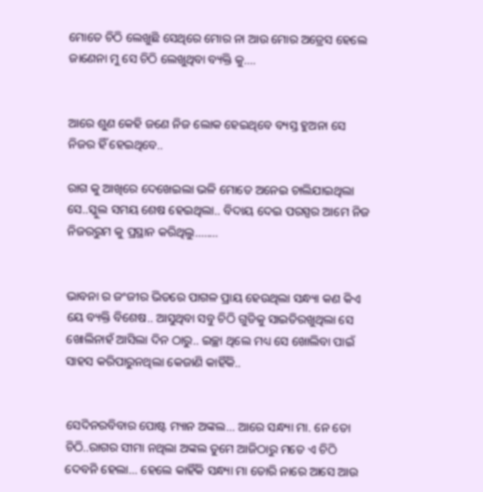ମୋତେ ଚିଠି ଲେଖୁଛି ସେଥିରେ ମୋର ନା ଆଉ ମୋର ଅଡ୍ରେସ ହେଲେ ଜାଣେନା ମୁ ସେ ଚିଠି ଲେଖୁଥିବା ବ୍ୟକ୍ତି କୁ....


ଆରେ ଶୁଣ କେହି ଜଣେ ନିଜ ଲୋକ ହେଇଥିବେ ବ୍ୟସ୍ତ ହୁଅନା ସେ ନିଜର ହିଁ ହେଇଥିବେ..

ରାଗ କୁ ଆଖିରେ ଦେଖେଇଲା ଭଳି ମୋତେ ଅନେଇ ଚାଲିଯାଇଥିଲା ସେ..ସ୍କୁଲ ସମୟ ଶେଷ ହେଇଥିଲା.. ବିଦାୟ ଦେଇ ପରସ୍ପର ଆମେ ନିଜ ନିଜରରୁମ କୁ ପ୍ରସ୍ଥାନ କରିଥିଲୁ........


ଭାବନା ର ଜଂଜୀର ଭିତରେ ପାଗଳ ପ୍ରାୟ ହେଉଥିଲା ସନ୍ଧ୍ୟା କଣ କିଏ ୟେ ବ୍ୟକ୍ତି ବିଶେଷ.. ଆସୁଥିବା ସବୁ ଚିଠି ଗୁଡିକୁ ସାଇତିରଖୁଥିଲା ସେ ଖୋଲିନାହଁ ଆସିଲା ଦିନ ଠାରୁ.. ଇଚ୍ଛା ଥିଲେ ମଧ୍ୟ ସେ ଖୋଲିବା ପାଇଁ ସାହସ କରିପାରୁନଥିଲା କେଜାଣି କାହିଁକି..


ସେଦିନରବିବାର ପୋଷ୍ଟ ମ୍ୟାନ ଅଙ୍କଲ... ଆରେ ସନ୍ଧ୍ୟା ମା. ନେ ତୋ ଚିଠି..ରାଗର ସୀମା ନଥିଲା ଅଙ୍କଲ ତୁମେ ଆଜିଠାରୁ ମତେ ଏ ଚିଠି ଦେବନି ହେଲା... ହେଲେ କାହିଁକି ସନ୍ଧ୍ୟା ମା ତୋରି ନାରେ ଆସେ ଆଉ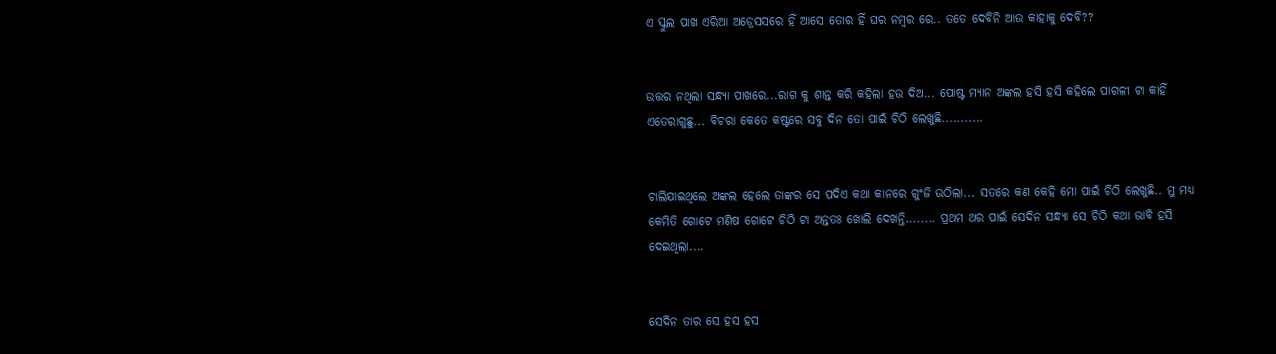ଏ ସ୍କୁଲ ପାଖ ଏରିଆ ଅଡ୍ରେସସରେ ହିଁ ଆସେ ତୋର ହିଁ ଘର ନମ୍ବର ରେ.. ତତେ ଦେବିନି ଆଉ କାହାକୁ ଦେବି??


ଉତ୍ତର ନଥିଲା ସନ୍ଧ୍ୟା ପାଖରେ...ରାଗ କୁ ଶାନ୍ତ କରି କହିଲା ହଉ ଦିଅ... ପୋଷ୍ଟ ମ୍ୟାନ ଅଙ୍କଲ ହସି ହସି କହିଲେ ପାଗଳୀ ଟା କାହିଁ ଏତେରାଗୁଛୁ... ବିଚରା କେତେ କଷ୍ଟରେ ସବୁ ଦିନ ତୋ ପାଇଁ ଚିଠି ଲେଖୁଛି...........


ଚାଲିଯାଇଥିଲେ ଅଙ୍କଲ ହେଲେ ତାଙ୍କର ସେ ପଦିଏ କଥା କାନରେ ଗୁଂଜି ଉଠିଲା... ସତରେ କଣ କେହି ମୋ ପାଇଁ ଚିଠି ଲେଖୁଛି.. ମୁ ମଧ୍ୟ କେମିତି ଗୋଟେ ମଣିଷ ଗୋଟେ ଚିଠି ଟା ଅନ୍ତତଃ ଖୋଲି ଦେଖନ୍ତି........ ପ୍ରଥମ ଥର ପାଇଁ ସେଦିନ ସନ୍ଧ୍ୟା ସେ ଚିଠି କଥା ଭାବି ହସି ଦେଇଥିଲା....


ସେଦିନ ତାର ସେ ହସ ହସ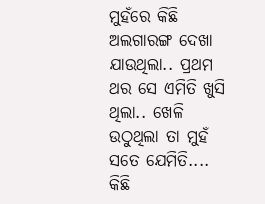ମୁହଁରେ କିଛି ଅଲଗାରଙ୍ଗ ଦେଖା ଯାଉଥିଲା.. ପ୍ରଥମ ଥର ସେ ଏମିତି ଖୁସି ଥିଲା.. ଖେଳି ଉଠୁଥିଲା ତା ମୁହଁ ସତେ ଯେମିତି.... କିଛି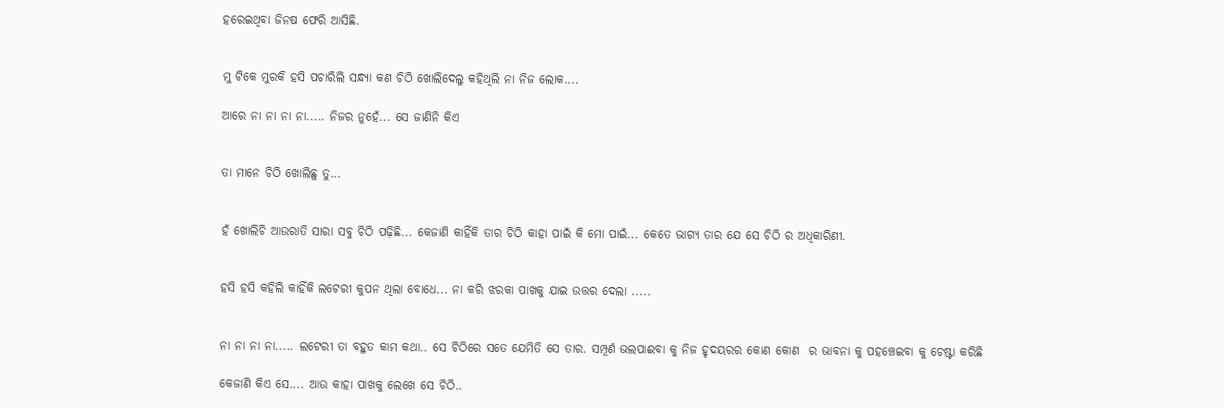ହରେଇଥିବା ଜିନଷ ଫେରି ଆସିଛି.


ମୁ ଟିକେ ମୁରକି ହସି ପଚାରିଲି ସନ୍ଧ୍ୟା କଣ ଚିଠି ଖୋଲିଦେଲୁ କହିଥିଲି ନା ନିଜ ଲୋକ....

ଆରେ ନା ନା ନା ନା..... ନିଜର ନୁହେଁ... ସେ ଜାଣିନି କିଏ


ତା ମାନେ ଚିଠି ଖୋଲିଛୁ ତୁ...


ହଁ ଖୋଲିଚି ଆଉରାତି ସାରା ସବୁ ଚିଠି ପଢ଼ିଛି... କେଜାଣି କାହିଁକି ତାର ଚିଠି କାହା ପାଇଁ କି ମୋ ପାଇଁ... କେତେ ଭାଗ୍ୟ ତାର ଯେ ସେ ଚିଠି ର ଅଧିକାରିଣୀ.


ହସି ହସି କହିଲି କାହିଁକି ଲଟେରୀ କୁପନ ଥିଲା ବୋଧେ... ନା କରି ଝରକା ପାଖକୁ ଯାଇ ଉତ୍ତର ଦେଲା .....


ନା ନା ନା ନା..... ଲଟେରୀ ତା ବହୁତ କାମ କଥା.. ସେ ଚିଠିରେ ସତେ ଯେମିତି ସେ ତାର. ସମ୍ପୂର୍ଣ ଭଲପାଈବା କୁ ନିଜ ହୃଦୟରର କୋଣ କୋଣ  ର ଭାବନା କୁ ପହଞ୍ଚେଇବା କୁ ଚେଷ୍ଟା କରିଛି

କେଜାଣି କିଏ ସେ.... ଆଉ କାହା ପାଖକୁ ଲେଖେ ସେ ଚିଠି..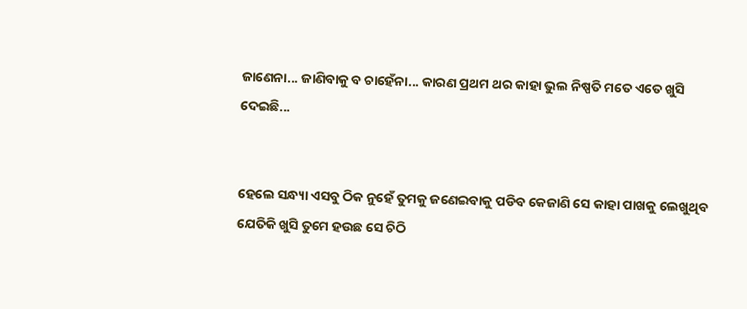ଜାଣେନା... ଜାଣିବାକୁ ବ ଚାହେଁନା... କାରଣ ପ୍ରଥମ ଥର କାହା ଭୁଲ ନିଷ୍ପତି ମତେ ଏତେ ଖୁସି ଦେଇଛି...


ହେଲେ ସନ୍ଧ୍ୟା ଏସବୁ ଠିକ ନୁହେଁ ତୁମକୁ ଜଣେଇବାକୁ ପଡିବ କେଜାଣି ସେ କାହା ପାଖକୁ ଲେଖୁଥିବ ଯେତିକି ଖୁସି ତୁମେ ହଉଛ ସେ ଚିଠି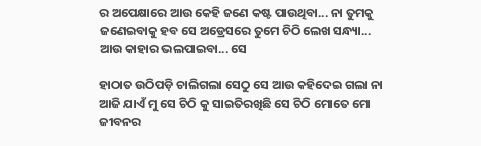ର ଅପେକ୍ଷାରେ ଆଉ କେହି ଜଣେ କଷ୍ଟ ପାଉଥିବା... ନା ତୁମକୁ ଜଣେଇବାକୁ ହବ ସେ ଅଡ୍ରେସରେ ତୁମେ ଚିଠି ଲେଖ ସନ୍ଧ୍ୟା... ଆଉ କାହାର ଭଲପାଇବା... ସେ

ହାଠାତ ଉଠିପଡ଼ି ଚାଲିଗଲା ସେଠୁ ସେ ଆଉ କହିଦେଇ ଗଲା ନା ଆଜି ଯାଏଁ ମୁ ସେ ଚିଠି କୁ ସାଇତିରଖିଛି ସେ ଚିଠି ମୋତେ ମୋ ଜୀବନର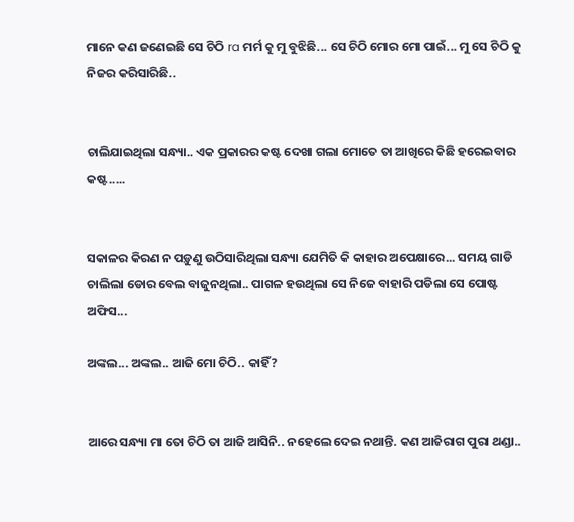ମାନେ କଣ ଜଣେଇଛି ସେ ଚିଠି ra ମର୍ମ କୁ ମୁ ବୁଝିଛି... ସେ ଚିଠି ମୋର ମୋ ପାଇଁ... ମୁ ସେ ଚିଠି କୁ ନିଜର କରିସାରିଛି..


ଚାଲିଯାଇଥିଲା ସନ୍ଧ୍ୟା.. ଏକ ପ୍ରକାରର କଷ୍ଟ ଦେଖା ଗଲା ମୋତେ ତା ଆଖିରେ କିଛି ହରେଇବାର କଷ୍ଟ.....


ସକାଳର କିରଣ ନ ପଡ଼ୁଣୁ ଉଠିସାରିଥିଲା ସନ୍ଧ୍ୟା ଯେମିତି କି କାହାର ଅପେକ୍ଷାରେ... ସମୟ ଗାଡି ଚାଲିଲା ଡୋର ବେଲ ବାଜୁନଥିଲା.. ପାଗଳ ହଉଥିଲା ସେ ନିଜେ ବାହାରି ପଡିଲା ସେ ପୋଷ୍ଟ ଅଫିସ...

ଅଙ୍କଲ... ଅଙ୍କଲ.. ଆଜି ମୋ ଚିଠି.. କାହିଁ?


ଆରେ ସନ୍ଧ୍ୟା ମା ତୋ ଚିଠି ତା ଆଜି ଆସିନି.. ନହେଲେ ଦେଇ ନଥାନ୍ତି. କଣ ଆଜିରାଗ ପୁରା ଥଣ୍ଡା..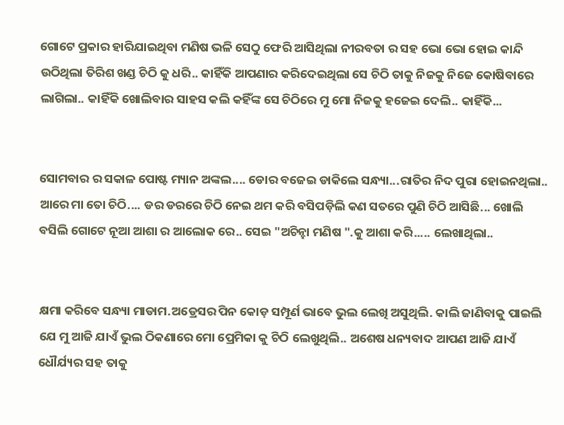ଗୋଟେ ପ୍ରକାର ହାରିଯାଇଥିବା ମଣିଷ ଭଳି ସେଠୁ ଫେରି ଆସିଥିଲା ନୀରବତା ର ସହ ଭୋ ଭୋ ହୋଇ କାନ୍ଦି ଉଠିଥିଲା ତିରିଶ ଖଣ୍ଡ ଚିଠି କୁ ଧରି.. କାହିଁକି ଆପଣାର କରିଦେଇଥିଲା ସେ ଚିଠି ତାକୁ ନିଜକୁ ନିଜେ କୋଷିବାରେ ଲାଗିଲା.. କାହିଁକି ଖୋଲିବାର ସାହସ କଲି କହିଁଙ୍କ ସେ ଚିଠିରେ ମୁ ମୋ ନିଜକୁ ହଜେଇ ଦେଲି.. କାହିଁକି...


ସୋମବାର ର ସକାଳ ପୋଷ୍ଟ ମ୍ୟାନ ଅଙ୍କଲ.... ଡୋର ବଜେଇ ଡାକିଲେ ସନ୍ଧ୍ୟା...ରାତିର ନିଦ ପୁରା ହୋଇନଥିଲା.. ଆରେ ମା ତୋ ଚିଠି.... ଡର ଡରରେ ଚିଠି ନେଇ ଥମ କରି ବସିପଡ଼ିଲି କଣ ସତରେ ପୁଣି ଚିଠି ଆସିଛି... ଖୋଲି ବସିଲି ଗୋଟେ ନୂଆ ଆଶା ର ଆଲୋକ ରେ.. ସେଇ "ଅଚିନ୍ହା ମଣିଷ ".କୁ ଆଶା କରି..... ଲେଖାଥିଲା..


କ୍ଷମା କରିବେ ସନ୍ଧ୍ୟା ମାଡାମ.ଅଡ୍ରେସର ପିନ କୋଡ଼ ସମ୍ପୂର୍ଣ ଭାବେ ଭୁଲ ଲେଖି ଅସୁଥିଲି. କାଲି ଜାଣିବାକୁ ପାଇଲି ଯେ ମୁ ଆଜି ଯାଏଁ ଭୁଲ ଠିକଣାରେ ମୋ ପ୍ରେମିକା କୁ ଚିଠି ଲେଖୁଥିଲି.. ଅଶେଷ ଧନ୍ୟବାଦ ଆପଣ ଆଜି ଯାଏଁ ଧୌର୍ଯ୍ୟର ସହ ତାକୁ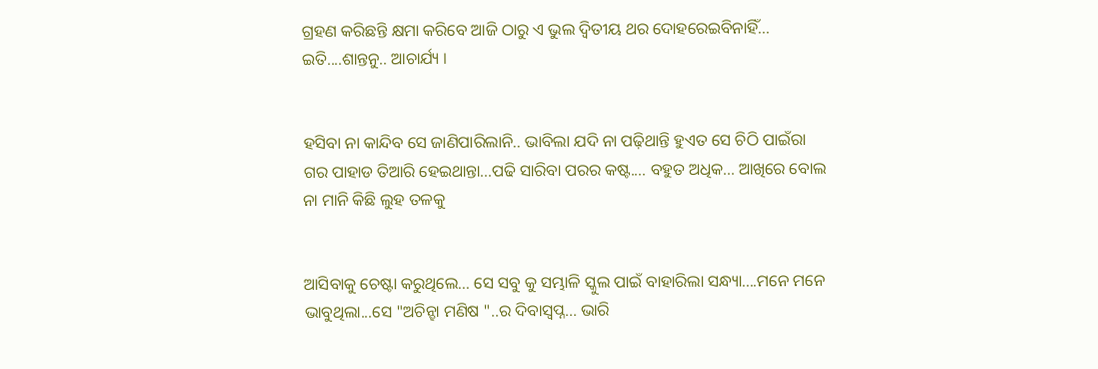ଗ୍ରହଣ କରିଛନ୍ତି କ୍ଷମା କରିବେ ଆଜି ଠାରୁ ଏ ଭୁଲ ଦ୍ୱିତୀୟ ଥର ଦୋହରେଇବିନାହିଁ... ଇତି....ଶାନ୍ତନୁ.. ଆଚାର୍ଯ୍ୟ ।


ହସିବା ନା କାନ୍ଦିବ ସେ ଜାଣିପାରିଲାନି.. ଭାବିଲା ଯଦି ନା ପଢ଼ିଥାନ୍ତି ହୁଏତ ସେ ଚିଠି ପାଇଁରା ଗର ପାହାଡ ତିଆରି ହେଇଥାନ୍ତା...ପଢି ସାରିବା ପରର କଷ୍ଟ.... ବହୁତ ଅଧିକ... ଆଖିରେ ବୋଲ ନା ମାନି କିଛି ଲୁହ ତଳକୁ


ଆସିବାକୁ ଚେଷ୍ଟା କରୁଥିଲେ... ସେ ସବୁ କୁ ସମ୍ଭାଳି ସ୍କୁଲ ପାଇଁ ବାହାରିଲା ସନ୍ଧ୍ୟା....ମନେ ମନେ ଭାବୁଥିଲା...ସେ "ଅଚିନ୍ହା ମଣିଷ "..ର ଦିବାସ୍ବପ୍ନ... ଭାରି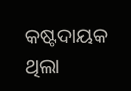କଷ୍ଟଦାୟକ ଥିଲା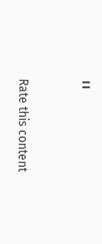।।


Rate this content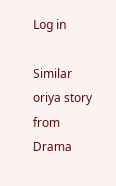Log in

Similar oriya story from Drama